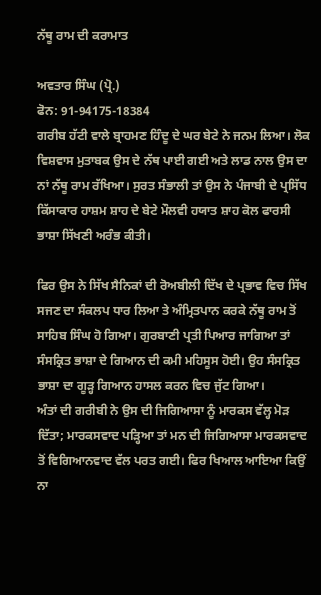ਨੱਥੂ ਰਾਮ ਦੀ ਕਰਾਮਾਤ

ਅਵਤਾਰ ਸਿੰਘ (ਪ੍ਰੋ.)
ਫੋਨ: 91-94175-18384
ਗਰੀਬ ਹੱਟੀ ਵਾਲੇ ਬ੍ਰਾਹਮਣ ਹਿੰਦੂ ਦੇ ਘਰ ਬੇਟੇ ਨੇ ਜਨਮ ਲਿਆ। ਲੋਕ ਵਿਸ਼ਵਾਸ ਮੁਤਾਬਕ ਉਸ ਦੇ ਨੱਥ ਪਾਈ ਗਈ ਅਤੇ ਲਾਡ ਨਾਲ ਉਸ ਦਾ ਨਾਂ ਨੱਥੂ ਰਾਮ ਰੱਖਿਆ। ਸੁਰਤ ਸੰਭਾਲੀ ਤਾਂ ਉਸ ਨੇ ਪੰਜਾਬੀ ਦੇ ਪ੍ਰਸਿੱਧ ਕਿੱਸਾਕਾਰ ਹਾਸ਼ਮ ਸ਼ਾਹ ਦੇ ਬੇਟੇ ਮੌਲਵੀ ਹਯਾਤ ਸ਼ਾਹ ਕੋਲ ਫਾਰਸੀ ਭਾਸ਼ਾ ਸਿੱਖਣੀ ਅਰੰਭ ਕੀਤੀ।

ਫਿਰ ਉਸ ਨੇ ਸਿੱਖ ਸੈਨਿਕਾਂ ਦੀ ਰੋਅਬੀਲੀ ਦਿੱਖ ਦੇ ਪ੍ਰਭਾਵ ਵਿਚ ਸਿੱਖ ਸਜਣ ਦਾ ਸੰਕਲਪ ਧਾਰ ਲਿਆ ਤੇ ਅੰਮ੍ਰਿਤਪਾਨ ਕਰਕੇ ਨੱਥੂ ਰਾਮ ਤੋਂ ਸਾਹਿਬ ਸਿੰਘ ਹੋ ਗਿਆ। ਗੁਰਬਾਣੀ ਪ੍ਰਤੀ ਪਿਆਰ ਜਾਗਿਆ ਤਾਂ ਸੰਸਕ੍ਰਿਤ ਭਾਸ਼ਾ ਦੇ ਗਿਆਨ ਦੀ ਕਮੀ ਮਹਿਸੂਸ ਹੋਈ। ਉਹ ਸੰਸਕ੍ਰਿਤ ਭਾਸ਼ਾ ਦਾ ਗੂੜ੍ਹ ਗਿਆਨ ਹਾਸਲ ਕਰਨ ਵਿਚ ਜੁੱਟ ਗਿਆ।
ਅੰਤਾਂ ਦੀ ਗਰੀਬੀ ਨੇ ਉਸ ਦੀ ਜਿਗਿਆਸਾ ਨੂੰ ਮਾਰਕਸ ਵੱਲ੍ਹ ਮੋੜ ਦਿੱਤਾ; ਮਾਰਕਸਵਾਦ ਪੜ੍ਹਿਆ ਤਾਂ ਮਨ ਦੀ ਜਿਗਿਆਸਾ ਮਾਰਕਸਵਾਦ ਤੋਂ ਵਿਗਿਆਨਵਾਦ ਵੱਲ ਪਰਤ ਗਈ। ਫਿਰ ਖਿਆਲ ਆਇਆ ਕਿਉਂ ਨਾ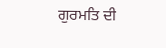ਗੁਰਮਤਿ ਦੀ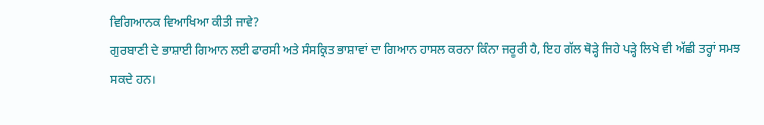ਵਿਗਿਆਨਕ ਵਿਆਖਿਆ ਕੀਤੀ ਜਾਵੇ?
ਗੁਰਬਾਣੀ ਦੇ ਭਾਸ਼ਾਈ ਗਿਆਨ ਲਈ ਫਾਰਸੀ ਅਤੇ ਸੰਸਕ੍ਰਿਤ ਭਾਸ਼ਾਵਾਂ ਦਾ ਗਿਆਨ ਹਾਸਲ ਕਰਨਾ ਕਿੰਨਾ ਜਰੂਰੀ ਹੈ, ਇਹ ਗੱਲ ਥੋੜ੍ਹੇ ਜਿਹੇ ਪੜ੍ਹੇ ਲਿਖੇ ਵੀ ਅੱਛੀ ਤਰ੍ਹਾਂ ਸਮਝ ਸਕਦੇ ਹਨ।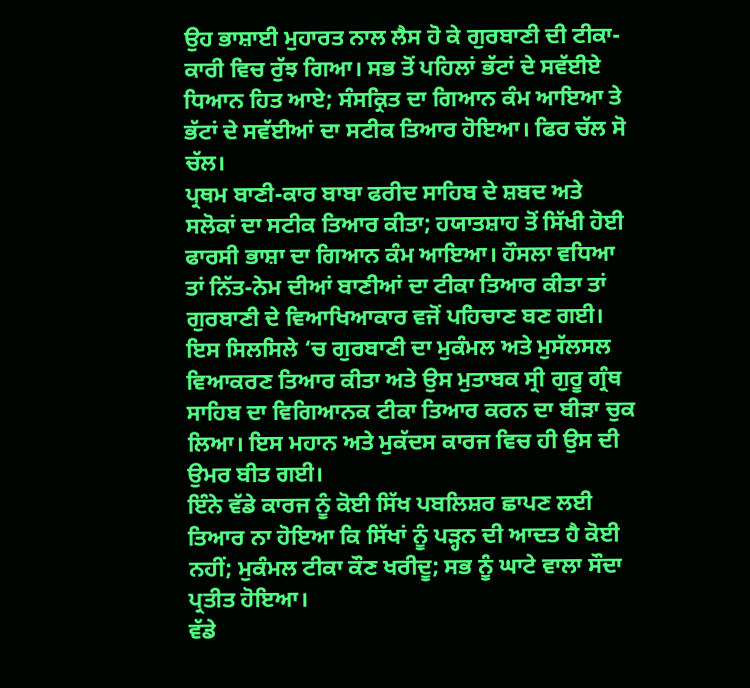ਉਹ ਭਾਸ਼ਾਈ ਮੁਹਾਰਤ ਨਾਲ ਲੈਸ ਹੋ ਕੇ ਗੁਰਬਾਣੀ ਦੀ ਟੀਕਾ-ਕਾਰੀ ਵਿਚ ਰੁੱਝ ਗਿਆ। ਸਭ ਤੋਂ ਪਹਿਲਾਂ ਭੱਟਾਂ ਦੇ ਸਵੱਈਏ ਧਿਆਨ ਹਿਤ ਆਏ; ਸੰਸਕ੍ਰਿਤ ਦਾ ਗਿਆਨ ਕੰਮ ਆਇਆ ਤੇ ਭੱਟਾਂ ਦੇ ਸਵੱਈਆਂ ਦਾ ਸਟੀਕ ਤਿਆਰ ਹੋਇਆ। ਫਿਰ ਚੱਲ ਸੋ ਚੱਲ।
ਪ੍ਰਥਮ ਬਾਣੀ-ਕਾਰ ਬਾਬਾ ਫਰੀਦ ਸਾਹਿਬ ਦੇ ਸ਼ਬਦ ਅਤੇ ਸਲੋਕਾਂ ਦਾ ਸਟੀਕ ਤਿਆਰ ਕੀਤਾ; ਹਯਾਤਸ਼ਾਹ ਤੋਂ ਸਿੱਖੀ ਹੋਈ ਫਾਰਸੀ ਭਾਸ਼ਾ ਦਾ ਗਿਆਨ ਕੰਮ ਆਇਆ। ਹੌਸਲਾ ਵਧਿਆ ਤਾਂ ਨਿੱਤ-ਨੇਮ ਦੀਆਂ ਬਾਣੀਆਂ ਦਾ ਟੀਕਾ ਤਿਆਰ ਕੀਤਾ ਤਾਂ ਗੁਰਬਾਣੀ ਦੇ ਵਿਆਖਿਆਕਾਰ ਵਜੋਂ ਪਹਿਚਾਣ ਬਣ ਗਈ।
ਇਸ ਸਿਲਸਿਲੇ ‘ਚ ਗੁਰਬਾਣੀ ਦਾ ਮੁਕੰਮਲ ਅਤੇ ਮੁਸੱਲਸਲ ਵਿਆਕਰਣ ਤਿਆਰ ਕੀਤਾ ਅਤੇ ਉਸ ਮੁਤਾਬਕ ਸ੍ਰੀ ਗੁਰੂ ਗ੍ਰੰਥ ਸਾਹਿਬ ਦਾ ਵਿਗਿਆਨਕ ਟੀਕਾ ਤਿਆਰ ਕਰਨ ਦਾ ਬੀੜਾ ਚੁਕ ਲਿਆ। ਇਸ ਮਹਾਨ ਅਤੇ ਮੁਕੱਦਸ ਕਾਰਜ ਵਿਚ ਹੀ ਉਸ ਦੀ ਉਮਰ ਬੀਤ ਗਈ।
ਇੰਨੇ ਵੱਡੇ ਕਾਰਜ ਨੂੰ ਕੋਈ ਸਿੱਖ ਪਬਲਿਸ਼ਰ ਛਾਪਣ ਲਈ ਤਿਆਰ ਨਾ ਹੋਇਆ ਕਿ ਸਿੱਖਾਂ ਨੂੰ ਪੜ੍ਹਨ ਦੀ ਆਦਤ ਹੈ ਕੋਈ ਨਹੀਂ; ਮੁਕੰਮਲ ਟੀਕਾ ਕੌਣ ਖਰੀਦੂ; ਸਭ ਨੂੰ ਘਾਟੇ ਵਾਲਾ ਸੌਦਾ ਪ੍ਰਤੀਤ ਹੋਇਆ।
ਵੱਡੇ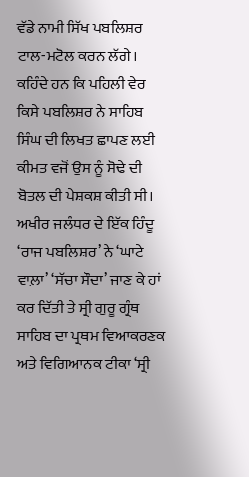ਵੱਡੇ ਨਾਮੀ ਸਿੱਖ ਪਬਲਿਸ਼ਰ ਟਾਲ-ਮਟੋਲ ਕਰਨ ਲੱਗੇ। ਕਹਿੰਦੇ ਹਨ ਕਿ ਪਹਿਲੀ ਵੇਰ ਕਿਸੇ ਪਬਲਿਸ਼ਰ ਨੇ ਸਾਹਿਬ ਸਿੰਘ ਦੀ ਲਿਖਤ ਛਾਪਣ ਲਈ ਕੀਮਤ ਵਜੋਂ ਉਸ ਨੂੰ ਸੋਢੇ ਦੀ ਬੋਤਲ ਦੀ ਪੇਸ਼ਕਸ਼ ਕੀਤੀ ਸੀ।
ਅਖੀਰ ਜਲੰਧਰ ਦੇ ਇੱਕ ਹਿੰਦੂ ‘ਰਾਜ ਪਬਲਿਸ਼ਰ’ ਨੇ ‘ਘਾਟੇ ਵਾਲ਼ਾ’ ‘ਸੱਚਾ ਸੌਦਾ’ ਜਾਣ ਕੇ ਹਾਂ ਕਰ ਦਿੱਤੀ ਤੇ ਸ੍ਰੀ ਗੁਰੂ ਗ੍ਰੰਥ ਸਾਹਿਬ ਦਾ ਪ੍ਰਥਮ ਵਿਆਕਰਣਕ ਅਤੇ ਵਿਗਿਆਨਕ ਟੀਕਾ ‘ਸ੍ਰੀ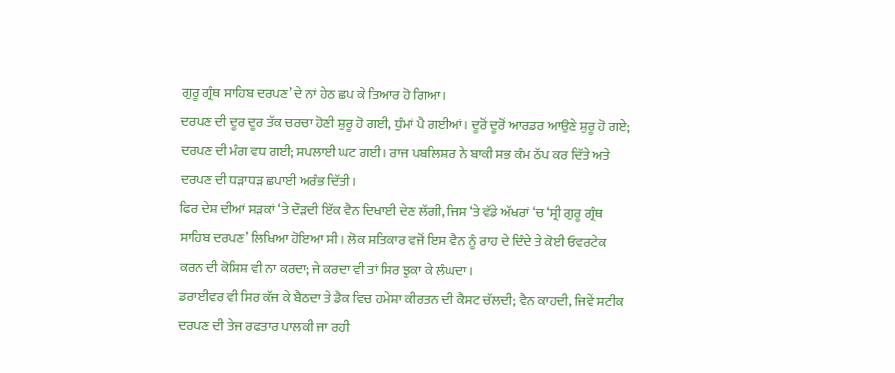ਗੁਰੂ ਗ੍ਰੰਥ ਸਾਹਿਬ ਦਰਪਣ’ ਦੇ ਨਾਂ ਹੇਠ ਛਪ ਕੇ ਤਿਆਰ ਹੋ ਗਿਆ।
ਦਰਪਣ ਦੀ ਦੂਰ ਦੂਰ ਤੱਕ ਚਰਚਾ ਹੋਣੀ ਸ਼ੁਰੂ ਹੋ ਗਈ, ਧੁੰਮਾਂ ਪੈ ਗਈਆਂ। ਦੂਰੋਂ ਦੂਰੋਂ ਆਰਡਰ ਆਉਣੇ ਸ਼ੁਰੂ ਹੋ ਗਏ; ਦਰਪਣ ਦੀ ਮੰਗ ਵਧ ਗਈ; ਸਪਲਾਈ ਘਟ ਗਈ। ਰਾਜ ਪਬਲਿਸ਼ਰ ਨੇ ਬਾਕੀ ਸਭ ਕੰਮ ਠੱਪ ਕਰ ਦਿੱਤੇ ਅਤੇ ਦਰਪਣ ਦੀ ਧੜਾਧੜ ਛਪਾਈ ਅਰੰਭ ਦਿੱਤੀ।
ਫਿਰ ਦੇਸ਼ ਦੀਆਂ ਸੜਕਾਂ ‘ਤੇ ਦੌੜਦੀ ਇੱਕ ਵੈਨ ਦਿਖਾਈ ਦੇਣ ਲੱਗੀ, ਜਿਸ ‘ਤੇ ਵੱਡੇ ਅੱਖਰਾਂ ‘ਚ ‘ਸ੍ਰੀ ਗੁਰੂ ਗ੍ਰੰਥ ਸਾਹਿਬ ਦਰਪਣ’ ਲਿਖਿਆ ਹੋਇਆ ਸੀ। ਲੋਕ ਸਤਿਕਾਰ ਵਜੋਂ ਇਸ ਵੈਨ ਨੂੰ ਰਾਹ ਦੇ ਦਿੰਦੇ ਤੇ ਕੋਈ ਓਵਰਟੇਕ ਕਰਨ ਦੀ ਕੋਸ਼ਿਸ਼ ਵੀ ਨਾ ਕਰਦਾ; ਜੇ ਕਰਦਾ ਵੀ ਤਾਂ ਸਿਰ ਝੁਕਾ ਕੇ ਲੰਘਦਾ।
ਡਰਾਈਵਰ ਵੀ ਸਿਰ ਕੱਜ ਕੇ ਬੈਠਦਾ ਤੇ ਡੈਕ ਵਿਚ ਹਮੇਸ਼ਾ ਕੀਰਤਨ ਦੀ ਕੈਸਟ ਚੱਲਦੀ; ਵੈਨ ਕਾਹਦੀ, ਜਿਵੇਂ ਸਟੀਕ ਦਰਪਣ ਦੀ ਤੇਜ ਰਫਤਾਰ ਪਾਲਕੀ ਜਾ ਰਹੀ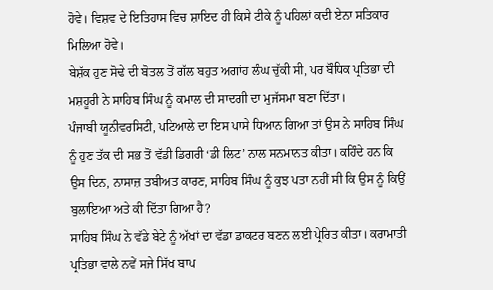ਹੋਵੇ। ਵਿਸ਼ਵ ਦੇ ਇਤਿਹਾਸ ਵਿਚ ਸ਼ਾਇਦ ਹੀ ਕਿਸੇ ਟੀਕੇ ਨੂੰ ਪਹਿਲਾਂ ਕਦੀ ਏਨਾ ਸਤਿਕਾਰ ਮਿਲਿਆ ਹੋਵੇ।
ਬੇਸ਼ੱਕ ਹੁਣ ਸੋਢੇ ਦੀ ਬੋਤਲ ਤੋਂ ਗੱਲ ਬਹੁਤ ਅਗਾਂਹ ਲੰਘ ਚੁੱਕੀ ਸੀ, ਪਰ ਬੌਧਿਕ ਪ੍ਰਤਿਭਾ ਦੀ ਮਸ਼ਹੂਰੀ ਨੇ ਸਾਹਿਬ ਸਿੰਘ ਨੂੰ ਕਮਾਲ ਦੀ ਸਾਦਗੀ ਦਾ ਮੁਜੱਸਮਾ ਬਣਾ ਦਿੱਤਾ।
ਪੰਜਾਬੀ ਯੂਨੀਵਰਸਿਟੀ, ਪਟਿਆਲੇ ਦਾ ਇਸ ਪਾਸੇ ਧਿਆਨ ਗਿਆ ਤਾਂ ਉਸ ਨੇ ਸਾਹਿਬ ਸਿੰਘ ਨੂੰ ਹੁਣ ਤੱਕ ਦੀ ਸਭ ਤੋਂ ਵੱਡੀ ਡਿਗਰੀ ‘ਡੀ ਲਿਟ’ ਨਾਲ ਸਨਮਾਨਤ ਕੀਤਾ। ਕਹਿੰਦੇ ਹਨ ਕਿ ਉਸ ਦਿਨ, ਨਾਸਾਜ਼ ਤਬੀਅਤ ਕਾਰਣ, ਸਾਹਿਬ ਸਿੰਘ ਨੂੰ ਕੁਝ ਪਤਾ ਨਹੀਂ ਸੀ ਕਿ ਉਸ ਨੂੰ ਕਿਉਂ ਬੁਲਾਇਆ ਅਤੇ ਕੀ ਦਿੱਤਾ ਗਿਆ ਹੈ?
ਸਾਹਿਬ ਸਿੰਘ ਨੇ ਵੱਡੇ ਬੇਟੇ ਨੂੰ ਅੱਖਾਂ ਦਾ ਵੱਡਾ ਡਾਕਟਰ ਬਣਨ ਲਈ ਪ੍ਰੇਰਿਤ ਕੀਤਾ। ਕਰਾਮਾਤੀ ਪ੍ਰਤਿਭਾ ਵਾਲੇ ਨਵੇਂ ਸਜੇ ਸਿੱਖ ਬਾਪ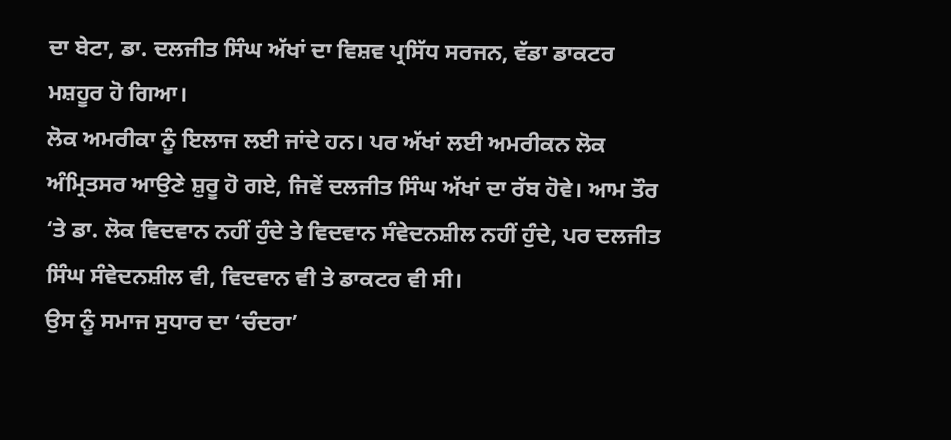ਦਾ ਬੇਟਾ, ਡਾ. ਦਲਜੀਤ ਸਿੰਘ ਅੱਖਾਂ ਦਾ ਵਿਸ਼ਵ ਪ੍ਰਸਿੱਧ ਸਰਜਨ, ਵੱਡਾ ਡਾਕਟਰ ਮਸ਼ਹੂਰ ਹੋ ਗਿਆ।
ਲੋਕ ਅਮਰੀਕਾ ਨੂੰ ਇਲਾਜ ਲਈ ਜਾਂਦੇ ਹਨ। ਪਰ ਅੱਖਾਂ ਲਈ ਅਮਰੀਕਨ ਲੋਕ ਅੰਮ੍ਰਿਤਸਰ ਆਉਣੇ ਸ਼ੁਰੂ ਹੋ ਗਏ, ਜਿਵੇਂ ਦਲਜੀਤ ਸਿੰਘ ਅੱਖਾਂ ਦਾ ਰੱਬ ਹੋਵੇ। ਆਮ ਤੌਰ ‘ਤੇ ਡਾ. ਲੋਕ ਵਿਦਵਾਨ ਨਹੀਂ ਹੁੰਦੇ ਤੇ ਵਿਦਵਾਨ ਸੰਵੇਦਨਸ਼ੀਲ ਨਹੀਂ ਹੁੰਦੇ, ਪਰ ਦਲਜੀਤ ਸਿੰਘ ਸੰਵੇਦਨਸ਼ੀਲ ਵੀ, ਵਿਦਵਾਨ ਵੀ ਤੇ ਡਾਕਟਰ ਵੀ ਸੀ।
ਉਸ ਨੂੰ ਸਮਾਜ ਸੁਧਾਰ ਦਾ ‘ਚੰਦਰਾ’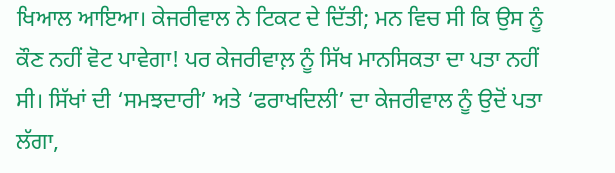ਖਿਆਲ ਆਇਆ। ਕੇਜਰੀਵਾਲ ਨੇ ਟਿਕਟ ਦੇ ਦਿੱਤੀ; ਮਨ ਵਿਚ ਸੀ ਕਿ ਉਸ ਨੂੰ ਕੌਣ ਨਹੀਂ ਵੋਟ ਪਾਵੇਗਾ! ਪਰ ਕੇਜਰੀਵਾਲ਼ ਨੂੰ ਸਿੱਖ ਮਾਨਸਿਕਤਾ ਦਾ ਪਤਾ ਨਹੀਂ ਸੀ। ਸਿੱਖਾਂ ਦੀ ‘ਸਮਝਦਾਰੀ’ ਅਤੇ ‘ਫਰਾਖਦਿਲੀ’ ਦਾ ਕੇਜਰੀਵਾਲ ਨੂੰ ਉਦੋਂ ਪਤਾ ਲੱਗਾ,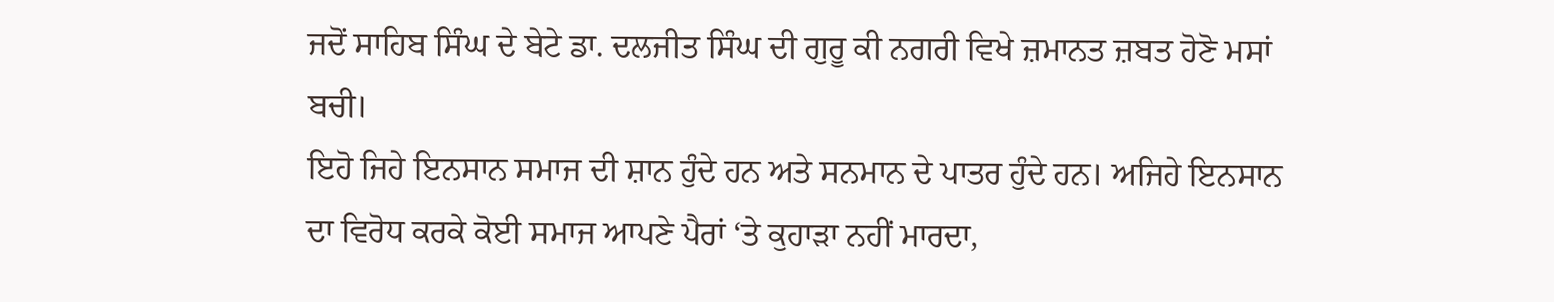ਜਦੋਂ ਸਾਹਿਬ ਸਿੰਘ ਦੇ ਬੇਟੇ ਡਾ. ਦਲਜੀਤ ਸਿੰਘ ਦੀ ਗੁਰੂ ਕੀ ਨਗਰੀ ਵਿਖੇ ਜ਼ਮਾਨਤ ਜ਼ਬਤ ਹੋਣੋ ਮਸਾਂ ਬਚੀ।
ਇਹੋ ਜਿਹੇ ਇਨਸਾਨ ਸਮਾਜ ਦੀ ਸ਼ਾਨ ਹੁੰਦੇ ਹਨ ਅਤੇ ਸਨਮਾਨ ਦੇ ਪਾਤਰ ਹੁੰਦੇ ਹਨ। ਅਜਿਹੇ ਇਨਸਾਨ ਦਾ ਵਿਰੋਧ ਕਰਕੇ ਕੋਈ ਸਮਾਜ ਆਪਣੇ ਪੈਰਾਂ ‘ਤੇ ਕੁਹਾੜਾ ਨਹੀਂ ਮਾਰਦਾ,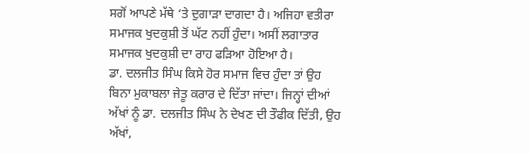ਸਗੋਂ ਆਪਣੇ ਮੱਥੇ ‘ਤੇ ਦੁਗਾੜਾ ਦਾਗਦਾ ਹੈ। ਅਜਿਹਾ ਵਤੀਰਾ ਸਮਾਜਕ ਖੁਦਕੁਸ਼ੀ ਤੋਂ ਘੱਟ ਨਹੀਂ ਹੁੰਦਾ। ਅਸੀਂ ਲਗਾਤਾਰ ਸਮਾਜਕ ਖੁਦਕੁਸ਼ੀ ਦਾ ਰਾਹ ਫੜਿਆ ਹੋਇਆ ਹੈ।
ਡਾ. ਦਲਜੀਤ ਸਿੰਘ ਕਿਸੇ ਹੋਰ ਸਮਾਜ ਵਿਚ ਹੁੰਦਾ ਤਾਂ ਉਹ ਬਿਨਾ ਮੁਕਾਬਲਾ ਜੇਤੂ ਕਰਾਰ ਦੇ ਦਿੱਤਾ ਜਾਂਦਾ। ਜਿਨ੍ਹਾਂ ਦੀਆਂ ਅੱਖਾਂ ਨੂੰ ਡਾ. ਦਲਜੀਤ ਸਿੰਘ ਨੇ ਦੇਖਣ ਦੀ ਤੌਫੀਕ ਦਿੱਤੀ, ਉਹ ਅੱਖਾਂ,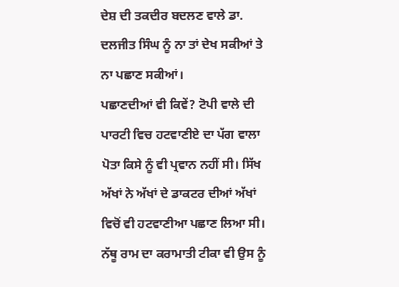ਦੇਸ਼ ਦੀ ਤਕਦੀਰ ਬਦਲਣ ਵਾਲੇ ਡਾ. ਦਲਜੀਤ ਸਿੰਘ ਨੂੰ ਨਾ ਤਾਂ ਦੇਖ ਸਕੀਆਂ ਤੇ ਨਾ ਪਛਾਣ ਸਕੀਆਂ।
ਪਛਾਣਦੀਆਂ ਵੀ ਕਿਵੇਂ? ਟੋਪੀ ਵਾਲੇ ਦੀ ਪਾਰਟੀ ਵਿਚ ਹਟਵਾਣੀਏ ਦਾ ਪੱਗ ਵਾਲਾ ਪੋਤਾ ਕਿਸੇ ਨੂੰ ਵੀ ਪ੍ਰਵਾਨ ਨਹੀਂ ਸੀ। ਸਿੱਖ ਅੱਖਾਂ ਨੇ ਅੱਖਾਂ ਦੇ ਡਾਕਟਰ ਦੀਆਂ ਅੱਖਾਂ ਵਿਚੋਂ ਵੀ ਹਟਵਾਣੀਆ ਪਛਾਣ ਲਿਆ ਸੀ। ਨੱਥੂ ਰਾਮ ਦਾ ਕਰਾਮਾਤੀ ਟੀਕਾ ਵੀ ਉਸ ਨੂੰ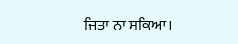ਜਿਤਾ ਨਾ ਸਕਿਆ।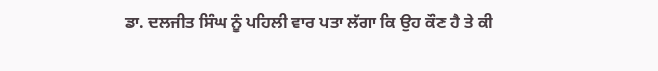ਡਾ. ਦਲਜੀਤ ਸਿੰਘ ਨੂੰ ਪਹਿਲੀ ਵਾਰ ਪਤਾ ਲੱਗਾ ਕਿ ਉਹ ਕੌਣ ਹੈ ਤੇ ਕੀ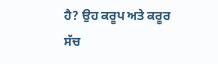ਹੈ? ਉਹ ਕਰੂਪ ਅਤੇ ਕਰੂਰ ਸੱਚ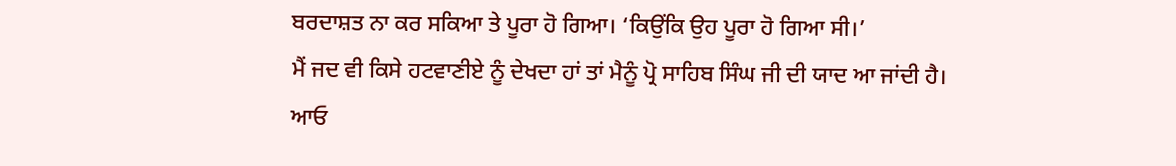ਬਰਦਾਸ਼ਤ ਨਾ ਕਰ ਸਕਿਆ ਤੇ ਪੂਰਾ ਹੋ ਗਿਆ। ‘ਕਿਉਂਕਿ ਉਹ ਪੂਰਾ ਹੋ ਗਿਆ ਸੀ।’
ਮੈਂ ਜਦ ਵੀ ਕਿਸੇ ਹਟਵਾਣੀਏ ਨੂੰ ਦੇਖਦਾ ਹਾਂ ਤਾਂ ਮੈਨੂੰ ਪ੍ਰੋ ਸਾਹਿਬ ਸਿੰਘ ਜੀ ਦੀ ਯਾਦ ਆ ਜਾਂਦੀ ਹੈ।
ਆਓ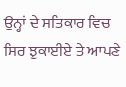ਉਨ੍ਹਾਂ ਦੇ ਸਤਿਕਾਰ ਵਿਚ ਸਿਰ ਝੁਕਾਈਏ ਤੇ ਆਪਣੇ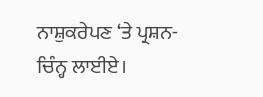ਨਾਸ਼ੁਕਰੇਪਣ ‘ਤੇ ਪ੍ਰਸ਼ਨ-ਚਿੰਨ੍ਹ ਲਾਈਏ।